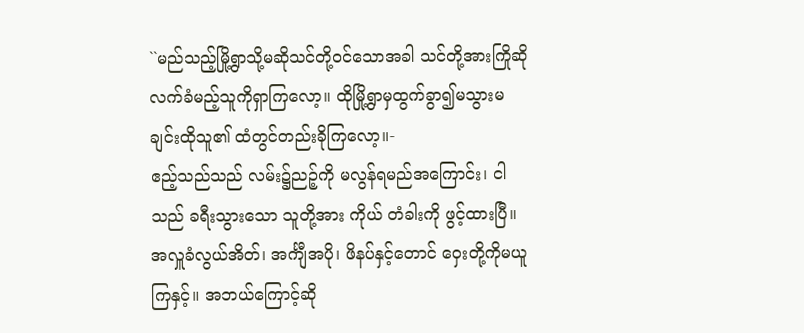``မည်သည့်မြို့ရွာသို့မဆိုသင်တို့ဝင်သောအခါ သင်တို့အားကြိုဆိုလက်ခံမည့်သူကိုရှာကြလော့။ ထိုမြို့ရွာမှထွက်ခွာ၍မသွားမချင်းထိုသူ၏ ထံတွင်တည်းခိုကြလော့။-
ဧည့်သည်သည် လမ်း၌ညဉ့်ကို မလွန်ရမည်အကြောင်း၊ ငါသည် ခရီးသွားသော သူတို့အား ကိုယ် တံခါးကို ဖွင့်ထားပြီ။
အလှူခံလွယ်အိတ်၊ အင်္ကျီအပို၊ ဖိနပ်နှင့်တောင် ဝှေးတို့ကိုမယူကြနှင့်။ အဘယ်ကြောင့်ဆို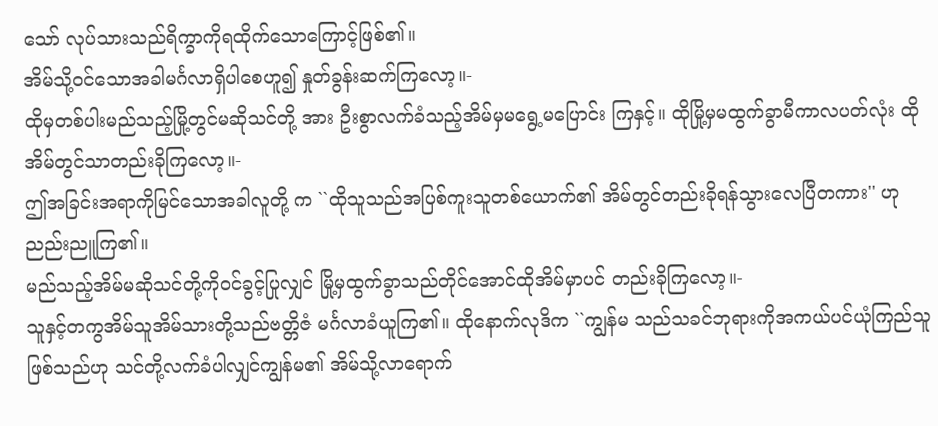သော် လုပ်သားသည်ရိက္ခာကိုရထိုက်သောကြောင့်ဖြစ်၏။
အိမ်သို့ဝင်သောအခါမင်္ဂလာရှိပါစေဟူ၍ နှုတ်ခွန်းဆက်ကြလော့။-
ထိုမှတစ်ပါးမည်သည့်မြို့တွင်မဆိုသင်တို့ အား ဦးစွာလက်ခံသည့်အိမ်မှမရွေ့မပြောင်း ကြနှင့်။ ထိုမြို့မှမထွက်ခွာမီကာလပတ်လုံး ထိုအိမ်တွင်သာတည်းခိုကြလော့။-
ဤအခြင်းအရာကိုမြင်သောအခါလူတို့ က ``ထိုသူသည်အပြစ်ကူးသူတစ်ယောက်၏ အိမ်တွင်တည်းခိုရန်သွားလေပြီတကား'' ဟု ညည်းညူကြ၏။
မည်သည့်အိမ်မဆိုသင်တို့ကိုဝင်ခွင့်ပြုလျှင် မြို့မှထွက်ခွာသည်တိုင်အောင်ထိုအိမ်မှာပင် တည်းခိုကြလော့။-
သူနှင့်တကွအိမ်သူအိမ်သားတို့သည်ဗတ္တိဇံ မင်္ဂလာခံယူကြ၏။ ထိုနောက်လုဒိက ``ကျွန်မ သည်သခင်ဘုရားကိုအကယ်ပင်ယုံကြည်သူ ဖြစ်သည်ဟု သင်တို့လက်ခံပါလျှင်ကျွန်မ၏ အိမ်သို့လာရောက်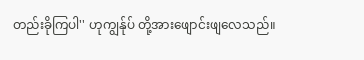တည်းခိုကြပါ'' ဟုကျွန်ုပ် တို့အားဖျောင်းဖျလေသည်။